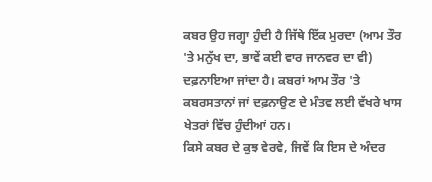ਕਬਰ ਉਹ ਜਗ੍ਹਾ ਹੁੰਦੀ ਹੈ ਜਿੱਥੇ ਇੱਕ ਮੁਰਦਾ (ਆਮ ਤੌਰ 'ਤੇ ਮਨੁੱਖ ਦਾ, ਭਾਵੇਂ ਕਈ ਵਾਰ ਜਾਨਵਰ ਦਾ ਵੀ) ਦਫ਼ਨਾਇਆ ਜਾਂਦਾ ਹੈ। ਕਬਰਾਂ ਆਮ ਤੌਰ 'ਤੇ ਕਬਰਸਤਾਨਾਂ ਜਾਂ ਦਫ਼ਨਾਉਣ ਦੇ ਮੰਤਵ ਲਈ ਵੱਖਰੇ ਖਾਸ ਖੇਤਰਾਂ ਵਿੱਚ ਹੁੰਦੀਆਂ ਹਨ।
ਕਿਸੇ ਕਬਰ ਦੇ ਕੁਝ ਵੇਰਵੇ, ਜਿਵੇਂ ਕਿ ਇਸ ਦੇ ਅੰਦਰ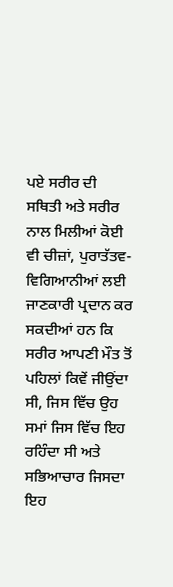ਪਏ ਸਰੀਰ ਦੀ ਸਥਿਤੀ ਅਤੇ ਸਰੀਰ ਨਾਲ ਮਿਲੀਆਂ ਕੋਈ ਵੀ ਚੀਜ਼ਾਂ, ਪੁਰਾਤੱਤਵ-ਵਿਗਿਆਨੀਆਂ ਲਈ ਜਾਣਕਾਰੀ ਪ੍ਰਦਾਨ ਕਰ ਸਕਦੀਆਂ ਹਨ ਕਿ ਸਰੀਰ ਆਪਣੀ ਮੌਤ ਤੋਂ ਪਹਿਲਾਂ ਕਿਵੇਂ ਜੀਉਂਦਾ ਸੀ, ਜਿਸ ਵਿੱਚ ਉਹ ਸਮਾਂ ਜਿਸ ਵਿੱਚ ਇਹ ਰਹਿੰਦਾ ਸੀ ਅਤੇ ਸਭਿਆਚਾਰ ਜਿਸਦਾ ਇਹ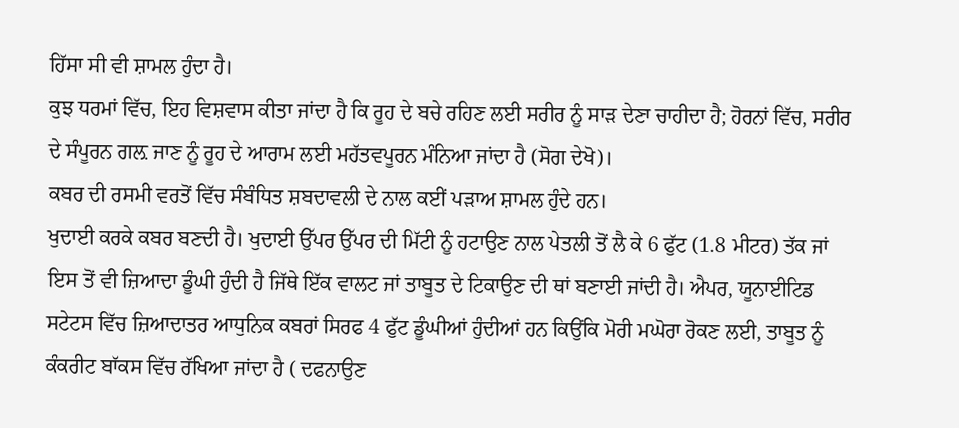ਹਿੱਸਾ ਸੀ ਵੀ ਸ਼ਾਮਲ ਹੁੰਦਾ ਹੈ।
ਕੁਝ ਧਰਮਾਂ ਵਿੱਚ, ਇਹ ਵਿਸ਼ਵਾਸ ਕੀਤਾ ਜਾਂਦਾ ਹੈ ਕਿ ਰੂਹ ਦੇ ਬਚੇ ਰਹਿਣ ਲਈ ਸਰੀਰ ਨੂੰ ਸਾੜ ਦੇਣਾ ਚਾਹੀਦਾ ਹੈ; ਹੋਰਨਾਂ ਵਿੱਚ, ਸਰੀਰ ਦੇ ਸੰਪੂਰਨ ਗਲ਼ ਜਾਣ ਨੂੰ ਰੂਹ ਦੇ ਆਰਾਮ ਲਈ ਮਹੱਤਵਪੂਰਨ ਮੰਨਿਆ ਜਾਂਦਾ ਹੈ (ਸੋਗ ਦੇਖੋ)।
ਕਬਰ ਦੀ ਰਸਮੀ ਵਰਤੋਂ ਵਿੱਚ ਸੰਬੰਧਿਤ ਸ਼ਬਦਾਵਲੀ ਦੇ ਨਾਲ ਕਈਂ ਪੜਾਅ ਸ਼ਾਮਲ ਹੁੰਦੇ ਹਨ।
ਖੁਦਾਈ ਕਰਕੇ ਕਬਰ ਬਣਦੀ ਹੈ। ਖੁਦਾਈ ਉੱਪਰ ਉੱਪਰ ਦੀ ਮਿੱਟੀ ਨੂੰ ਹਟਾਉਣ ਨਾਲ ਪੇਤਲੀ ਤੋਂ ਲੈ ਕੇ 6 ਫੁੱਟ (1.8 ਮੀਟਰ) ਤੱਕ ਜਾਂ ਇਸ ਤੋਂ ਵੀ ਜ਼ਿਆਦਾ ਡੂੰਘੀ ਹੁੰਦੀ ਹੈ ਜਿੱਥੇ ਇੱਕ ਵਾਲਟ ਜਾਂ ਤਾਬੂਤ ਦੇ ਟਿਕਾਉਣ ਦੀ ਥਾਂ ਬਣਾਈ ਜਾਂਦੀ ਹੈ। ਐਪਰ, ਯੂਨਾਈਟਿਡ ਸਟੇਟਸ ਵਿੱਚ ਜ਼ਿਆਦਾਤਰ ਆਧੁਨਿਕ ਕਬਰਾਂ ਸਿਰਫ 4 ਫੁੱਟ ਡੂੰਘੀਆਂ ਹੁੰਦੀਆਂ ਹਨ ਕਿਉਂਕਿ ਮੋਰੀ ਮਘੋਰਾ ਰੋਕਣ ਲਈ, ਤਾਬੂਤ ਨੂੰ ਕੰਕਰੀਟ ਬਾੱਕਸ ਵਿੱਚ ਰੱਖਿਆ ਜਾਂਦਾ ਹੈ ( ਦਫਨਾਉਣ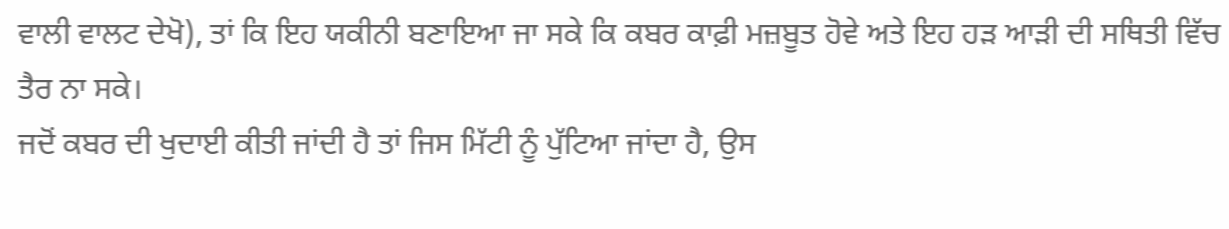ਵਾਲੀ ਵਾਲਟ ਦੇਖੋ), ਤਾਂ ਕਿ ਇਹ ਯਕੀਨੀ ਬਣਾਇਆ ਜਾ ਸਕੇ ਕਿ ਕਬਰ ਕਾਫ਼ੀ ਮਜ਼ਬੂਤ ਹੋਵੇ ਅਤੇ ਇਹ ਹੜ ਆੜੀ ਦੀ ਸਥਿਤੀ ਵਿੱਚ ਤੈਰ ਨਾ ਸਕੇ।
ਜਦੋਂ ਕਬਰ ਦੀ ਖੁਦਾਈ ਕੀਤੀ ਜਾਂਦੀ ਹੈ ਤਾਂ ਜਿਸ ਮਿੱਟੀ ਨੂੰ ਪੁੱਟਿਆ ਜਾਂਦਾ ਹੈ, ਉਸ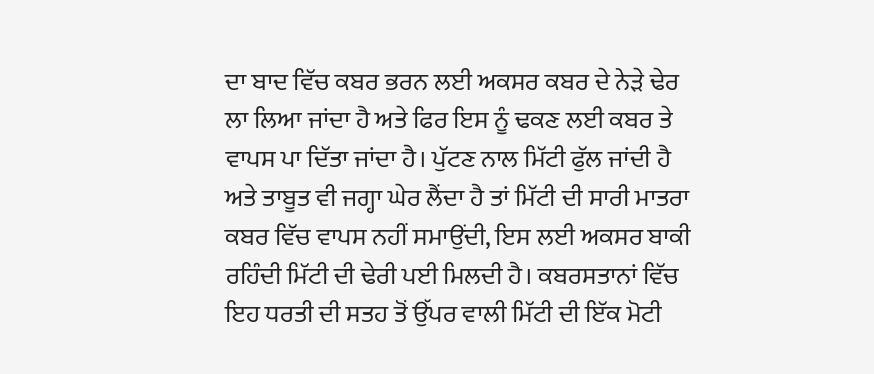ਦਾ ਬਾਦ ਵਿੱਚ ਕਬਰ ਭਰਨ ਲਈ ਅਕਸਰ ਕਬਰ ਦੇ ਨੇੜੇ ਢੇਰ ਲਾ ਲਿਆ ਜਾਂਦਾ ਹੈ ਅਤੇ ਫਿਰ ਇਸ ਨੂੰ ਢਕਣ ਲਈ ਕਬਰ ਤੇ ਵਾਪਸ ਪਾ ਦਿੱਤਾ ਜਾਂਦਾ ਹੈ। ਪੁੱਟਣ ਨਾਲ ਮਿੱਟੀ ਫੁੱਲ ਜਾਂਦੀ ਹੈ ਅਤੇ ਤਾਬੂਤ ਵੀ ਜਗ੍ਹਾ ਘੇਰ ਲੈਂਦਾ ਹੈ ਤਾਂ ਮਿੱਟੀ ਦੀ ਸਾਰੀ ਮਾਤਰਾ ਕਬਰ ਵਿੱਚ ਵਾਪਸ ਨਹੀਂ ਸਮਾਉਂਦੀ, ਇਸ ਲਈ ਅਕਸਰ ਬਾਕੀ ਰਹਿੰਦੀ ਮਿੱਟੀ ਦੀ ਢੇਰੀ ਪਈ ਮਿਲਦੀ ਹੈ। ਕਬਰਸਤਾਨਾਂ ਵਿੱਚ ਇਹ ਧਰਤੀ ਦੀ ਸਤਹ ਤੋਂ ਉੱਪਰ ਵਾਲੀ ਮਿੱਟੀ ਦੀ ਇੱਕ ਮੋਟੀ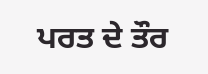ਪਰਤ ਦੇ ਤੌਰ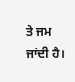ਤੇ ਜਮ ਜਾਂਦੀ ਹੈ।